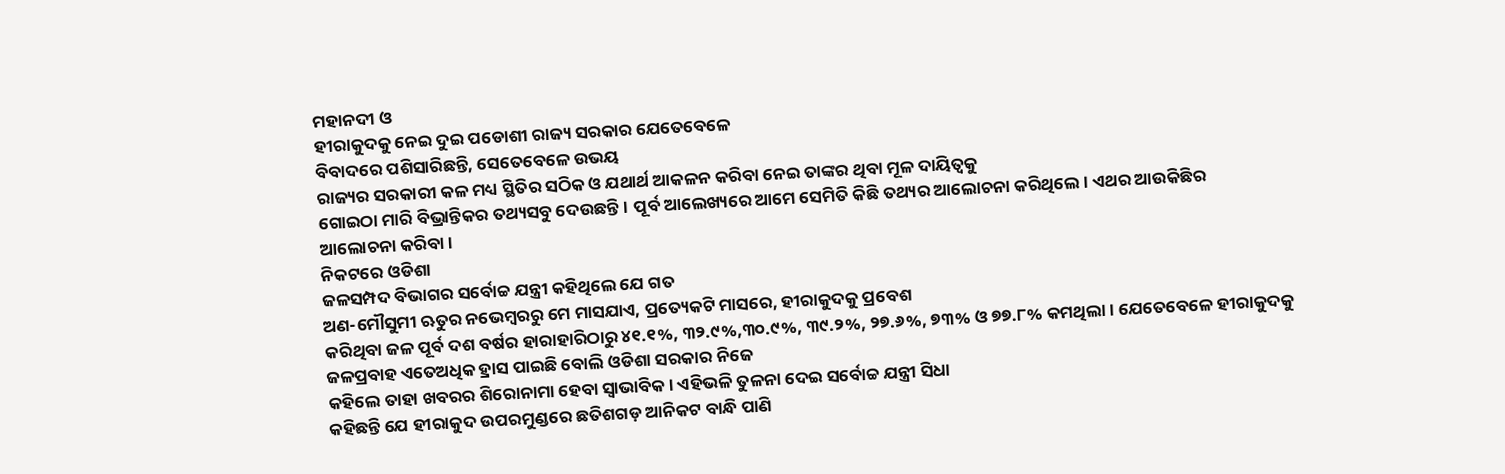ମହାନଦୀ ଓ
ହୀରାକୁଦକୁ ନେଇ ଦୁଇ ପଡୋଶୀ ରାଜ୍ୟ ସରକାର ଯେତେବେଳେ
ବିବାଦରେ ପଶିସାରିଛନ୍ତି, ସେତେବେଳେ ଉଭୟ
ରାଜ୍ୟର ସରକାରୀ କଳ ମଧ୍ୟ ସ୍ଥିତିର ସଠିକ ଓ ଯଥାର୍ଥ ଆକଳନ କରିବା ନେଇ ତାଙ୍କର ଥିବା ମୂଳ ଦାୟିତ୍ୱକୁ
ଗୋଇଠା ମାରି ବିଭ୍ରାନ୍ତିକର ତଥ୍ୟସବୁ ଦେଉଛନ୍ତି। ପୂର୍ବ ଆଲେଖ୍ୟରେ ଆମେ ସେମିତି କିଛି ତଥ୍ୟର ଆଲୋଚନା କରିଥିଲେ। ଏଥର ଆଉକିଛିର
ଆଲୋଚନା କରିବା।
ନିକଟରେ ଓଡିଶା
ଜଳସମ୍ପଦ ବିଭାଗର ସର୍ବୋଚ୍ଚ ଯନ୍ତ୍ରୀ କହିଥିଲେ ଯେ ଗତ
ଅଣ-ମୌସୁମୀ ଋତୁର ନଭେମ୍ବରରୁ ମେ ମାସଯାଏ, ପ୍ରତ୍ୟେକଟି ମାସରେ, ହୀରାକୁଦକୁ ପ୍ରବେଶ
କରିଥିବା ଜଳ ପୂର୍ବ ଦଶ ବର୍ଷର ହାରାହାରିଠାରୁ ୪୧.୧%, ୩୨.୯%,୩୦.୯%, ୩୯.୨%, ୨୭.୬%, ୭୩% ଓ ୭୭.୮% କମଥିଲା। ଯେତେବେଳେ ହୀରାକୁଦକୁ ଜଳପ୍ରବାହ ଏତେଅଧିକ ହ୍ରାସ ପାଇଛି ବୋଲି ଓଡିଶା ସରକାର ନିଜେ
କହିଲେ ତାହା ଖବରର ଶିରୋନାମା ହେବା ସ୍ୱାଭାବିକ। ଏହିଭଳି ତୁଳନା ଦେଇ ସର୍ବୋଚ୍ଚ ଯନ୍ତ୍ରୀ ସିଧା
କହିଛନ୍ତି ଯେ ହୀରାକୁଦ ଉପରମୁଣ୍ଡରେ ଛତିଶଗଡ଼ ଆନିକଟ ବାନ୍ଧି ପାଣି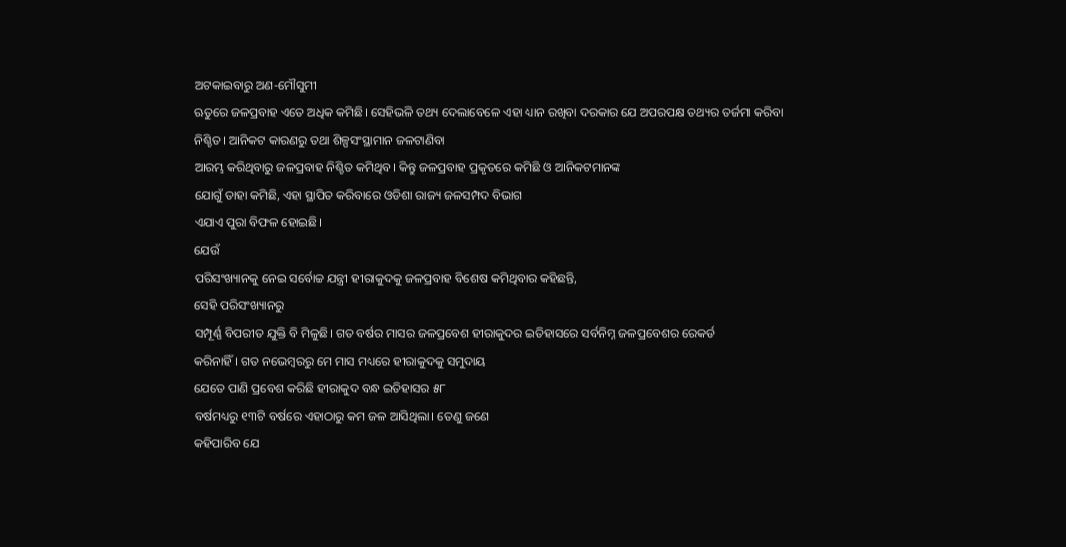ଅଟକାଇବାରୁ ଅଣ-ମୌସୁମୀ
ଋତୁରେ ଜଳପ୍ରବାହ ଏତେ ଅଧିକ କମିଛି। ସେହିଭଳି ତଥ୍ୟ ଦେଲାବେଳେ ଏହା ଧ୍ୟାନ ରଖିବା ଦରକାର ଯେ ଅପରପକ୍ଷ ତଥ୍ୟର ତର୍ଜମା କରିବା
ନିଶ୍ଚିତ। ଆନିକଟ କାରଣରୁ ତଥା ଶିଳ୍ପସଂସ୍ଥାମାନ ଜଳଟାଣିବା
ଆରମ୍ଭ କରିଥିବାରୁ ଜଳପ୍ରବାହ ନିଶ୍ଚିତ କମିଥିବ। କିନ୍ତୁ ଜଳପ୍ରବାହ ପ୍ରକୃତରେ କମିଛି ଓ ଆନିକଟମାନଙ୍କ
ଯୋଗୁଁ ତାହା କମିଛି, ଏହା ସ୍ଥାପିତ କରିବାରେ ଓଡିଶା ରାଜ୍ୟ ଜଳସମ୍ପଦ ବିଭାଗ
ଏଯାଏ ପୁରା ବିଫଳ ହୋଇଛି।
ଯେଉଁ
ପରିସଂଖ୍ୟାନକୁ ନେଇ ସର୍ବୋଚ୍ଚ ଯନ୍ତ୍ରୀ ହୀରାକୁଦକୁ ଜଳପ୍ରବାହ ବିଶେଷ କମିଥିବାର କହିଛନ୍ତି,
ସେହି ପରିସଂଖ୍ୟାନରୁ
ସମ୍ପୂର୍ଣ୍ଣ ବିପରୀତ ଯୁକ୍ତି ବି ମିଳୁଛି। ଗତ ବର୍ଷର ମାସର ଜଳପ୍ରବେଶ ହୀରାକୁଦର ଇତିହାସରେ ସର୍ବନିମ୍ନ ଜଳପ୍ରବେଶର ରେକର୍ଡ
କରିନାହିଁ। ଗତ ନଭେମ୍ବରରୁ ମେ ମାସ ମଧ୍ୟରେ ହୀରାକୁଦକୁ ସମୁଦାୟ
ଯେତେ ପାଣି ପ୍ରବେଶ କରିଛି ହୀରାକୁଦ ବନ୍ଧ ଇତିହାସର ୫୮
ବର୍ଷମଧ୍ୟରୁ ୧୩ଟି ବର୍ଷରେ ଏହାଠାରୁ କମ ଜଳ ଆସିଥିଲା। ତେଣୁ ଜଣେ
କହିପାରିବ ଯେ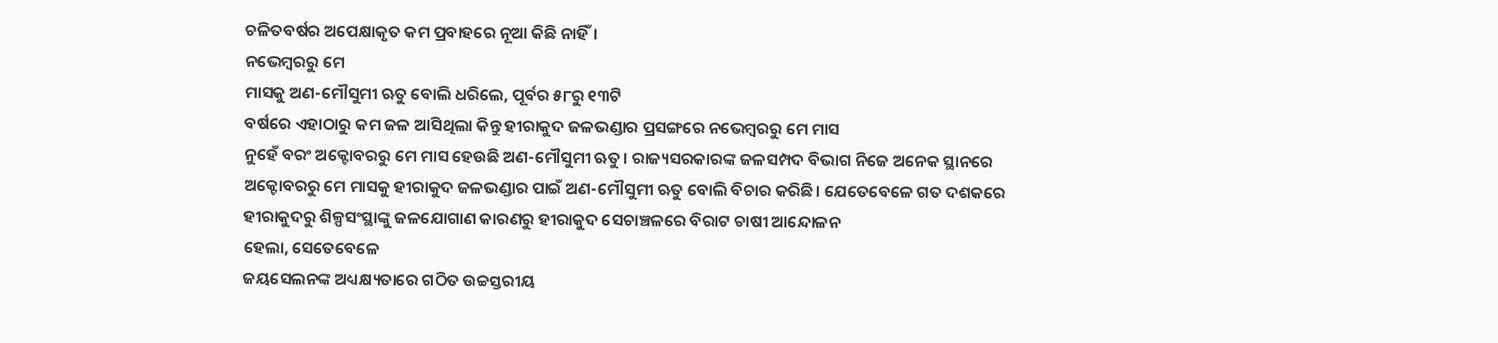ଚଳିତବର୍ଷର ଅପେକ୍ଷାକୃତ କମ ପ୍ରବାହରେ ନୂଆ କିଛି ନାହିଁ।
ନଭେମ୍ବରରୁ ମେ
ମାସକୁ ଅଣ-ମୌସୁମୀ ଋତୁ ବୋଲି ଧରିଲେ, ପୂର୍ବର ୫୮ରୁ ୧୩ଟି
ବର୍ଷରେ ଏହାଠାରୁ କମ ଜଳ ଆସିଥିଲା କିନ୍ତୁ ହୀରାକୁଦ ଜଳଭଣ୍ଡାର ପ୍ରସଙ୍ଗରେ ନଭେମ୍ବରରୁ ମେ ମାସ
ନୁହେଁ ବରଂ ଅକ୍ଟୋବରରୁ ମେ ମାସ ହେଉଛି ଅଣ-ମୌସୁମୀ ଋତୁ। ରାଜ୍ୟସରକାରଙ୍କ ଜଳସମ୍ପଦ ବିଭାଗ ନିଜେ ଅନେକ ସ୍ଥାନରେ
ଅକ୍ଟୋବରରୁ ମେ ମାସକୁ ହୀରାକୁଦ ଜଳଭଣ୍ଡାର ପାଇଁ ଅଣ-ମୌସୁମୀ ଋତୁ ବୋଲି ବିଚାର କରିଛି। ଯେତେବେଳେ ଗତ ଦଶକରେ
ହୀରାକୁଦରୁ ଶିଳ୍ପସଂସ୍ଥାଙ୍କୁ ଜଳଯୋଗାଣ କାରଣରୁ ହୀରାକୁଦ ସେଚାଞ୍ଚଳରେ ବିରାଟ ଚାଷୀ ଆନ୍ଦୋଳନ
ହେଲା, ସେତେବେଳେ
ଜୟସେଲନଙ୍କ ଅଧ୍ୟକ୍ଷ୍ୟତାରେ ଗଠିତ ଉଚ୍ଚସ୍ତରୀୟ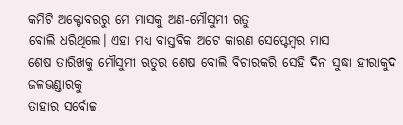କମିଟି ଅକ୍ଟୋବରରୁ ମେ ମାସକୁ ଅଣ-ମୌସୁମୀ ଋତୁ
ବୋଲି ଧରିଥିଲେ। ଏହା ମଧ୍ୟ ବାସ୍ତବିକ ଅଟେ କାରଣ ସେପ୍ଟେମ୍ବର ମାସ
ଶେଷ ତାରିଖକୁ ମୌସୁମୀ ଋତୁର ଶେଷ ବୋଲି ବିଚାରକରି ସେହି ଦିନ ସୁଦ୍ଧା ହୀରାକୁଦ ଜଳଭଣ୍ଡାରକୁ
ତାହାର ସର୍ବୋଚ୍ଚ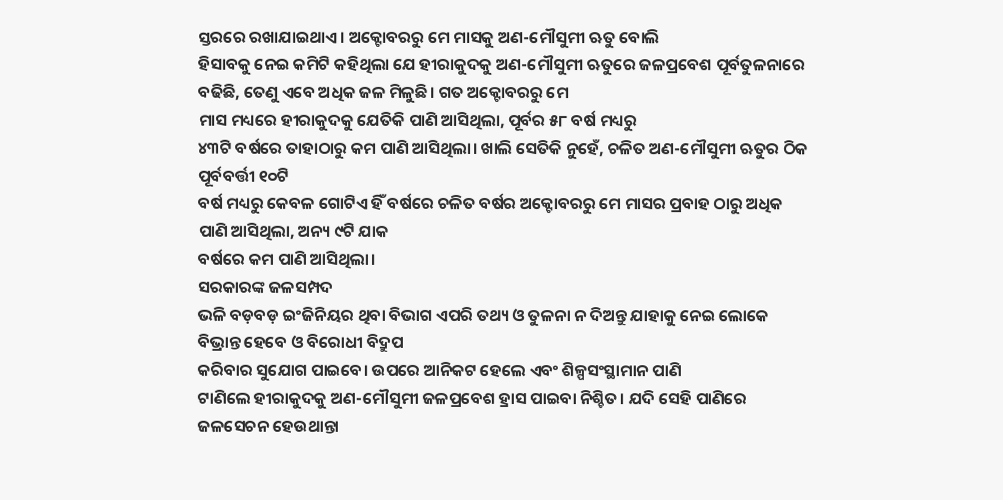ସ୍ତରରେ ରଖାଯାଇଥାଏ। ଅକ୍ଟୋବରରୁ ମେ ମାସକୁ ଅଣ-ମୌସୁମୀ ଋତୁ ବୋଲି
ହିସାବକୁ ନେଇ କମିଟି କହିଥିଲା ଯେ ହୀରାକୁଦକୁ ଅଣ-ମୌସୁମୀ ଋତୁରେ ଜଳପ୍ରବେଶ ପୂର୍ବତୁଳନାରେ
ବଢିଛି, ତେଣୁ ଏବେ ଅଧିକ ଜଳ ମିଳୁଛି। ଗତ ଅକ୍ଟୋବରରୁ ମେ
ମାସ ମଧ୍ୟରେ ହୀରାକୁଦକୁ ଯେତିକି ପାଣି ଆସିଥିଲା, ପୂର୍ବର ୫୮ ବର୍ଷ ମଧ୍ୟରୁ
୪୩ଟି ବର୍ଷରେ ତାହାଠାରୁ କମ ପାଣି ଆସିଥିଲା। ଖାଲି ସେତିକି ନୁହେଁ, ଚଳିତ ଅଣ-ମୌସୁମୀ ଋତୁର ଠିକ ପୂର୍ବବର୍ତ୍ତୀ ୧୦ଟି
ବର୍ଷ ମଧ୍ୟରୁ କେବଳ ଗୋଟିଏ ହିଁ ବର୍ଷରେ ଚଳିତ ବର୍ଷର ଅକ୍ଟୋବରରୁ ମେ ମାସର ପ୍ରବାହ ଠାରୁ ଅଧିକ
ପାଣି ଆସିଥିଲା, ଅନ୍ୟ ୯ଟି ଯାକ
ବର୍ଷରେ କମ ପାଣି ଆସିଥିଲା।
ସରକାରଙ୍କ ଜଳସମ୍ପଦ
ଭଳି ବଡ଼ବଡ଼ ଇଂଜିନିୟର ଥିବା ବିଭାଗ ଏପରି ତଥ୍ୟ ଓ ତୁଳନା ନ ଦିଅନ୍ତୁ ଯାହାକୁ ନେଇ ଲୋକେ
ବିଭ୍ରାନ୍ତ ହେବେ ଓ ବିରୋଧୀ ବିଦ୍ରୁପ
କରିବାର ସୁଯୋଗ ପାଇବେ। ଉପରେ ଆନିକଟ ହେଲେ ଏବଂ ଶିଳ୍ପସଂସ୍ଥାମାନ ପାଣି
ଟାଣିଲେ ହୀରାକୁଦକୁ ଅଣ-ମୌସୁମୀ ଜଳପ୍ରବେଶ ହ୍ରାସ ପାଇବା ନିଶ୍ଚିତ। ଯଦି ସେହି ପାଣିରେ
ଜଳସେଚନ ହେଉଥାନ୍ତା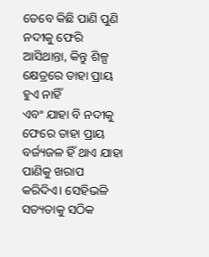ତେବେ କିଛି ପାଣି ପୁଣି ନଦୀକୁ ଫେରି ଆସିଥାନ୍ତା, କିନ୍ତୁ ଶିଳ୍ପ କ୍ଷେତ୍ରରେ ତାହା ପ୍ରାୟ ହୁଏ ନାହିଁ
ଏବଂ ଯାହା ବି ନଦୀକୁ ଫେରେ ତାହା ପ୍ରାୟ ବର୍ଜ୍ୟଜଳ ହିଁ ଥାଏ ଯାହା ପାଣିକୁ ଖରାପ କରିଦିଏ। ସେହିଭଳି ସତ୍ୟତାକୁ ସଠିକ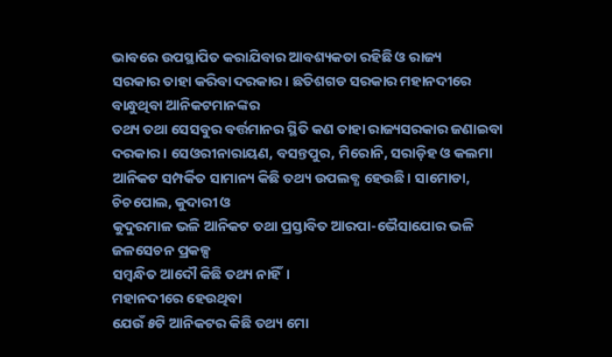ଭାବରେ ଉପସ୍ଥାପିତ କରାଯିବାର ଆବଶ୍ୟକତା ରହିଛି ଓ ରାଜ୍ୟ
ସରକାର ତାହା କରିବା ଦରକାର। ଛତିଶଗଡ ସରକାର ମହାନଦୀରେ ବାନ୍ଧୁଥିବା ଆନିକଟମାନଙ୍କର
ତଥ୍ୟ ତଥା ସେସବୁର ବର୍ତ୍ତମାନର ସ୍ଥିତି କଣ ତାହା ରାଜ୍ୟସରକାର ଜଣାଇବା ଦରକାର। ସେଓରୀନାରାୟଣ, ବସନ୍ତପୁର, ମିରୋନି, ସରାଡ଼ିହ ଓ କଲମା ଆନିକଟ ସମ୍ପର୍କିତ ସାମାନ୍ୟ କିଛି ତଥ୍ୟ ଉପଲବ୍ଧ ହେଉଛି। ସାମୋଡା, ଚିଚପୋଲ, କୁଦାରୀ ଓ
କୁଦୁରମାଳ ଭଳି ଆନିକଟ ତଥା ପ୍ରସ୍ତାବିତ ଆରପା-ଭୈସାଯୋର ଭଳି ଜଳସେଚନ ପ୍ରକଳ୍ପ
ସମ୍ବନ୍ଧିତ ଆଦୌ କିଛି ତଥ୍ୟ ନାହିଁ।
ମହାନଦୀରେ ହେଉଥିବା
ଯେଉଁ ୫ଟି ଆନିକଟର କିଛି ତଥ୍ୟ ମୋ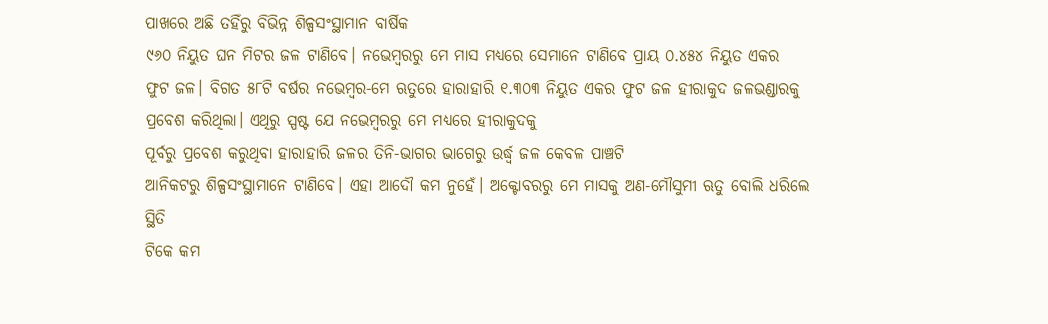ପାଖରେ ଅଛି ତହିଁରୁ ବିଭିନ୍ନ ଶିଳ୍ପସଂସ୍ଥାମାନ ବାର୍ଷିକ
୯୬୦ ନିୟୁତ ଘନ ମିଟର ଜଳ ଟାଣିବେ। ନଭେମ୍ବରରୁ ମେ ମାସ ମଧ୍ୟରେ ସେମାନେ ଟାଣିବେ ପ୍ରାୟ ୦.୪୫୪ ନିୟୁତ ଏକର
ଫୁଟ ଜଳ। ବିଗତ ୫୮ଟି ବର୍ଷର ନଭେମ୍ବର-ମେ ଋତୁରେ ହାରାହାରି ୧.୩୦୩ ନିୟୁତ ଏକର ଫୁଟ ଜଳ ହୀରାକୁଦ ଜଳଭଣ୍ଡାରକୁ
ପ୍ରବେଶ କରିଥିଲା। ଏଥିରୁ ସ୍ପଷ୍ଟ ଯେ ନଭେମ୍ବରରୁ ମେ ମଧ୍ୟରେ ହୀରାକୁଦକୁ
ପୂର୍ବରୁ ପ୍ରବେଶ କରୁଥିବା ହାରାହାରି ଜଳର ତିନି-ଭାଗର ଭାଗେରୁ ଉର୍ଦ୍ଧ୍ଵ ଜଳ କେବଳ ପାଞ୍ଚଟି
ଆନିକଟରୁ ଶିଳ୍ପସଂସ୍ଥାମାନେ ଟାଣିବେ। ଏହା ଆଦୌ କମ ନୁହେଁ। ଅକ୍ଟୋବରରୁ ମେ ମାସକୁ ଅଣ-ମୌସୁମୀ ଋତୁ ବୋଲି ଧରିଲେ ସ୍ଥିତି
ଟିକେ କମ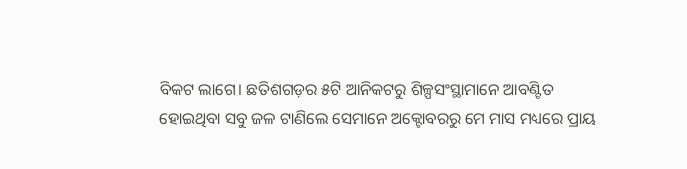ବିକଟ ଲାଗେ। ଛତିଶଗଡ଼ର ୫ଟି ଆନିକଟରୁ ଶିଳ୍ପସଂସ୍ଥାମାନେ ଆବଣ୍ଟିତ
ହୋଇଥିବା ସବୁ ଜଳ ଟାଣିଲେ ସେମାନେ ଅକ୍ଟୋବରରୁ ମେ ମାସ ମଧ୍ୟରେ ପ୍ରାୟ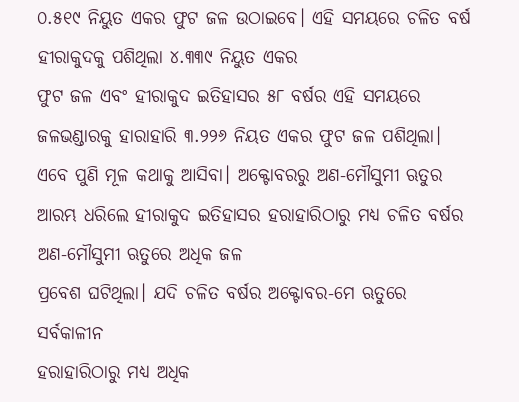୦.୫୧୯ ନିୟୁତ ଏକର ଫୁଟ ଜଳ ଉଠାଇବେ। ଏହି ସମୟରେ ଚଳିତ ବର୍ଷ ହୀରାକୁଦକୁ ପଶିଥିଲା ୪.୩୩୯ ନିୟୁତ ଏକର
ଫୁଟ ଜଳ ଏବଂ ହୀରାକୁଦ ଇତିହାସର ୫୮ ବର୍ଷର ଏହି ସମୟରେ ଜଳଭଣ୍ଡାରକୁ ହାରାହାରି ୩.୨୨୬ ନିୟତ ଏକର ଫୁଟ ଜଳ ପଶିଥିଲା। ଏବେ ପୁଣି ମୂଳ କଥାକୁ ଆସିବା। ଅକ୍ଟୋବରରୁ ଅଣ-ମୌସୁମୀ ଋତୁର
ଆରମ୍ଭ ଧରିଲେ ହୀରାକୁଦ ଇତିହାସର ହରାହାରିଠାରୁ ମଧ୍ୟ ଚଳିତ ବର୍ଷର ଅଣ-ମୌସୁମୀ ଋତୁରେ ଅଧିକ ଜଳ
ପ୍ରବେଶ ଘଟିଥିଲା। ଯଦି ଚଳିତ ବର୍ଷର ଅକ୍ଟୋବର-ମେ ଋତୁରେ ସର୍ବକାଳୀନ
ହରାହାରିଠାରୁ ମଧ୍ୟ ଅଧିକ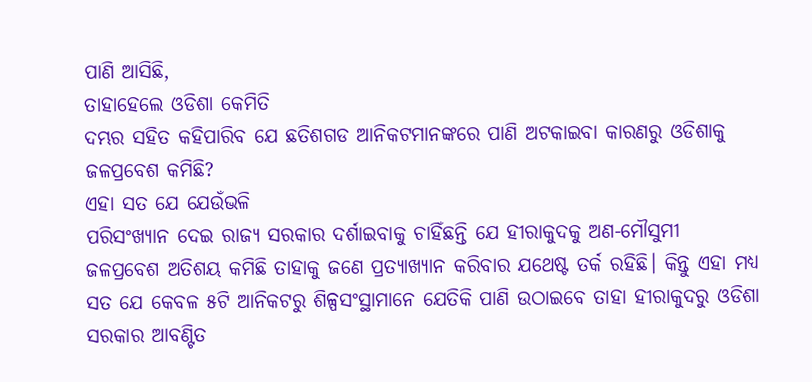ପାଣି ଆସିଛି,
ତାହାହେଲେ ଓଡିଶା କେମିତି
ଦମ୍ଭର ସହିତ କହିପାରିବ ଯେ ଛତିଶଗଡ ଆନିକଟମାନଙ୍କରେ ପାଣି ଅଟକାଇବା କାରଣରୁ ଓଡିଶାକୁ
ଜଳପ୍ରବେଶ କମିଛି?
ଏହା ସତ ଯେ ଯେଉଁଭଳି
ପରିସଂଖ୍ୟାନ ଦେଇ ରାଜ୍ୟ ସରକାର ଦର୍ଶାଇବାକୁ ଚାହିଁଛନ୍ତି ଯେ ହୀରାକୁଦକୁ ଅଣ-ମୌସୁମୀ
ଜଳପ୍ରବେଶ ଅତିଶୟ କମିଛି ତାହାକୁ ଜଣେ ପ୍ରତ୍ୟାଖ୍ୟାନ କରିବାର ଯଥେଷ୍ଟ ତର୍କ ରହିଛି। କିନ୍ତୁ ଏହା ମଧ୍ୟ
ସତ ଯେ କେବଳ ୫ଟି ଆନିକଟରୁ ଶିଳ୍ପସଂସ୍ଥାମାନେ ଯେତିକି ପାଣି ଉଠାଇବେ ତାହା ହୀରାକୁଦରୁ ଓଡିଶା
ସରକାର ଆବଣ୍ଟିତ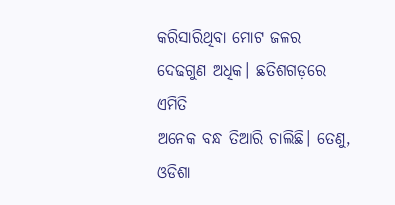କରିସାରିଥିବା ମୋଟ ଜଳର ଦେଢଗୁଣ ଅଧିକ। ଛତିଶଗଡ଼ରେ ଏମିତି
ଅନେକ ବନ୍ଧ ତିଆରି ଚାଲିଛି। ତେଣୁ, ଓଡିଶା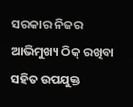ସରକାର ନିଜର ଆଭିମୁଖ୍ୟ ଠିକ୍ ରଖିବା ସହିତ ଉପଯୁକ୍ତ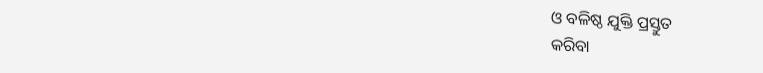ଓ ବଳିଷ୍ଠ ଯୁକ୍ତି ପ୍ରସ୍ତୁତ
କରିବା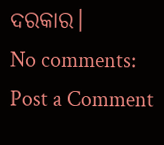ଦରକାର।
No comments:
Post a Comment